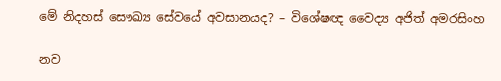මේ නිදහස් සෞඛ්‍ය සේවයේ අවසානයද? – විශේෂඥ වෛද්‍ය අජිත් අමරසිංහ

නව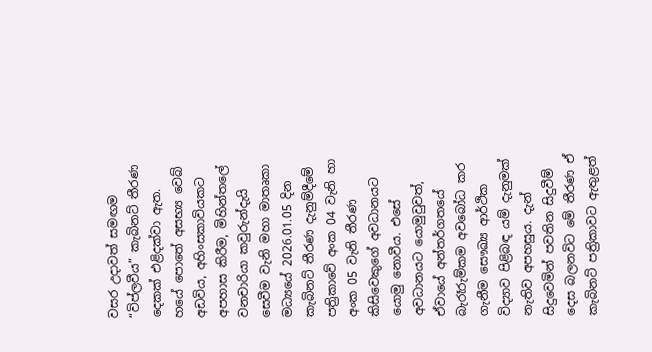වසර උදාවත් සමඟම “විප්ලවීය” කැබිනට් තීරණ දෙකක් එළිදක්වා ඇත. හයේ පොතේ අසභ්‍ය වෙබ් අඩවිය, අහිංසකාවියකට අපහාස කිරීම, මිහින්තලේ වනචාරියා කවුරුන්දැයි සෙවීම වැනි මහා මාතෘකා මධ්‍යයේ 2026.01.05 දින කැබිනට් තීරණ දැනුම්දීමේ පත්‍රිකාවේ අංක 04 වැනි හා අංක 05 වැනි තීරණ කිසිවෙකුගේ අවධානයට යොමු නොවීය. එසේ අවධානයට යොමුවුවත්, ඒවායේ අන්තර්ගතයේ බැරෑරුම්කම අවබෝධ කර ගැනීම සෞඛ්‍ය ආර්ථික විද්‍යාව පිළිබඳ යම් දැනුමක් නැතිව අපහසුය. දැන් සිදුවෙමින් පවතින සිදුවීම් දෙස බලනවිට මේ තීරණ ඒ කැබිනට් පත්‍රිකාවට ඇතුළත්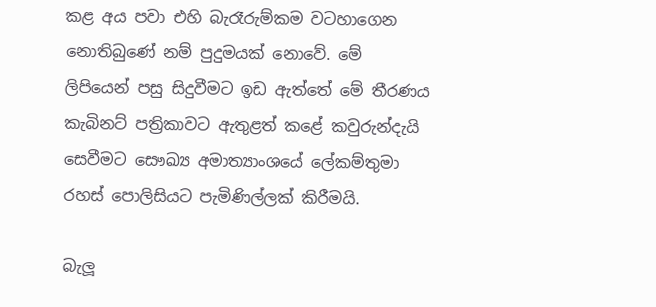කළ අය පවා එහි බැරෑරුම්කම වටහාගෙන නොතිබුණේ නම් පුදුමයක් නොවේ. මේ ලිපියෙන් පසු සිදුවීමට ඉඩ ඇත්තේ මේ තීරණය කැබිනට් පත්‍රිකාවට ඇතුළත් කළේ කවුරුන්දැයි සෙවීමට සෞඛ්‍ය අමාත්‍යාංශයේ ලේකම්තුමා රහස් පොලිසියට පැමිණිල්ලක් කිරීමයි.

බැලූ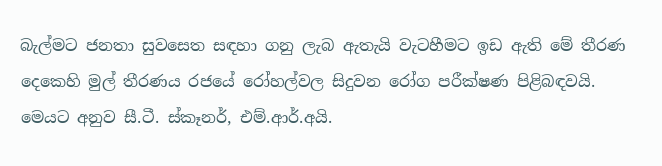බැල්මට ජනතා සුවසෙත සඳහා ගනු ලැබ ඇතැයි වැටහීමට ඉඩ ඇති මේ තීරණ දෙකෙහි මුල් තීරණය රජයේ රෝහල්වල සිදුවන රෝග පරීක්ෂණ පිළිබඳවයි. මෙයට අනුව සී.ටී. ස්කෑනර්, එම්.ආර්.අයි.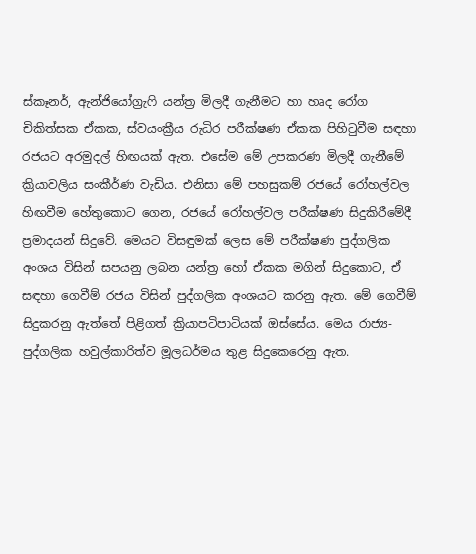ස්කෑනර්, ඇන්ජියෝග්‍රැෆි යන්ත්‍ර මිලදී ගැනීමට හා හෘද රෝග චිකිත්සක ඒකක, ස්වයංක්‍රීය රුධිර පරීක්ෂණ ඒකක පිහිටුවීම සඳහා රජයට අරමුදල් හිඟයක් ඇත. එසේම මේ උපකරණ මිලදී ගැනීමේ ක්‍රියාවලිය සංකීර්ණ වැඩිය. එනිසා මේ පහසුකම් රජයේ රෝහල්වල හිඟවීම හේතුකොට ගෙන, රජයේ රෝහල්වල පරීක්ෂණ සිදුකිරීමේදී ප්‍රමාදයන් සිදුවේ. මෙයට විසඳුමක් ලෙස මේ පරීක්ෂණ පුද්ගලික අංශය විසින් සපයනු ලබන යන්ත්‍ර හෝ ඒකක මගින් සිදුකොට, ඒ සඳහා ගෙවීම් රජය විසින් පුද්ගලික අංශයට කරනු ඇත. මේ ගෙවීම් සිදුකරනු ඇත්තේ පිළිගත් ක්‍රියාපටිපාටියක් ඔස්සේය. මෙය රාජ්‍ය-පුද්ගලික හවුල්කාරිත්ව මූලධර්මය තුළ සිදුකෙරෙනු ඇත.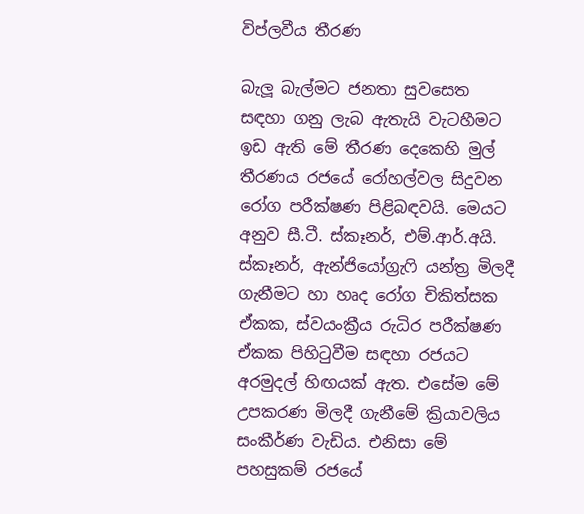විප්ලවීය තීරණ

බැලූ බැල්මට ජනතා සුවසෙත සඳහා ගනු ලැබ ඇතැයි වැටහීමට ඉඩ ඇති මේ තීරණ දෙකෙහි මුල් තීරණය රජයේ රෝහල්වල සිදුවන රෝග පරීක්ෂණ පිළිබඳවයි. මෙයට අනුව සී.ටී. ස්කෑනර්, එම්.ආර්.අයි. ස්කෑනර්, ඇන්ජියෝග්‍රැෆි යන්ත්‍ර මිලදී ගැනීමට හා හෘද රෝග චිකිත්සක ඒකක, ස්වයංක්‍රීය රුධිර පරීක්ෂණ ඒකක පිහිටුවීම සඳහා රජයට අරමුදල් හිඟයක් ඇත. එසේම මේ උපකරණ මිලදී ගැනීමේ ක්‍රියාවලිය සංකීර්ණ වැඩිය. එනිසා මේ පහසුකම් රජයේ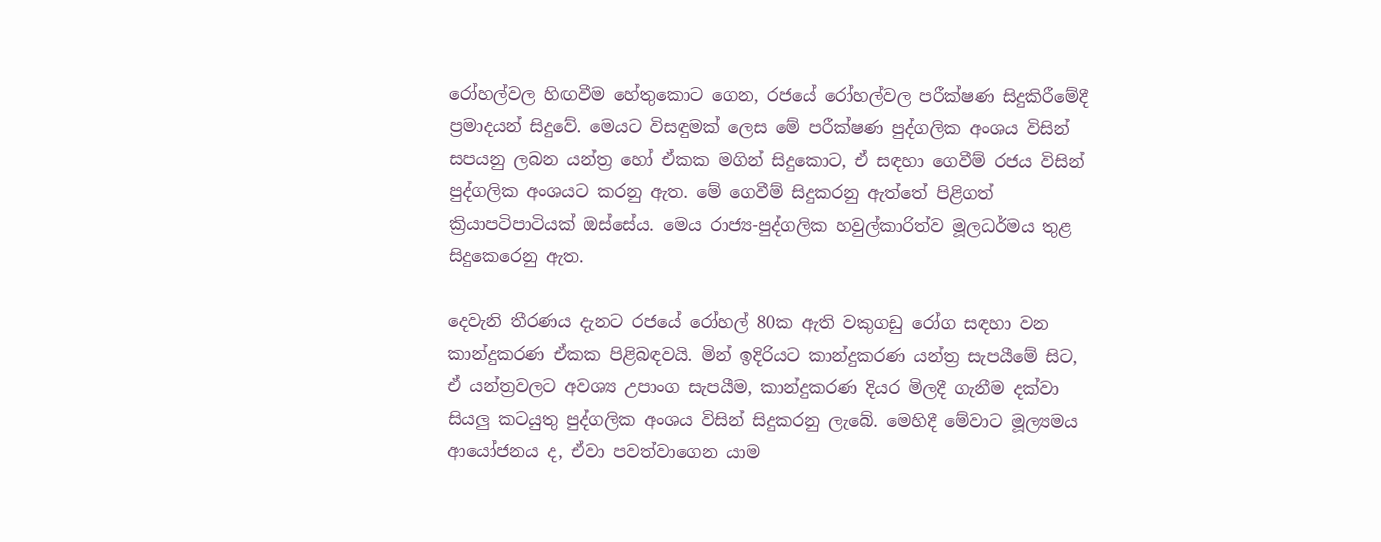රෝහල්වල හිඟවීම හේතුකොට ගෙන, රජයේ රෝහල්වල පරීක්ෂණ සිදුකිරීමේදී ප්‍රමාදයන් සිදුවේ. මෙයට විසඳුමක් ලෙස මේ පරීක්ෂණ පුද්ගලික අංශය විසින් සපයනු ලබන යන්ත්‍ර හෝ ඒකක මගින් සිදුකොට, ඒ සඳහා ගෙවීම් රජය විසින් පුද්ගලික අංශයට කරනු ඇත. මේ ගෙවීම් සිදුකරනු ඇත්තේ පිළිගත් ක්‍රියාපටිපාටියක් ඔස්සේය. මෙය රාජ්‍ය-පුද්ගලික හවුල්කාරිත්ව මූලධර්මය තුළ සිදුකෙරෙනු ඇත.

දෙවැනි තීරණය දැනට රජයේ රෝහල් 80ක ඇති වකුගඩු රෝග සඳහා වන කාන්දුකරණ ඒකක පිළිබඳවයි. මින් ඉදිරියට කාන්දුකරණ යන්ත්‍ර සැපයීමේ සිට, ඒ යන්ත්‍රවලට අවශ්‍ය උපාංග සැපයීම, කාන්දුකරණ දියර මිලදී ගැනීම දක්වා සියලු කටයුතු පුද්ගලික අංශය විසින් සිදුකරනු ලැබේ. මෙහිදී මේවාට මූල්‍යමය ආයෝජනය ද, ඒවා පවත්වාගෙන යාම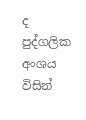ද පුද්ගලික අංශය විසින්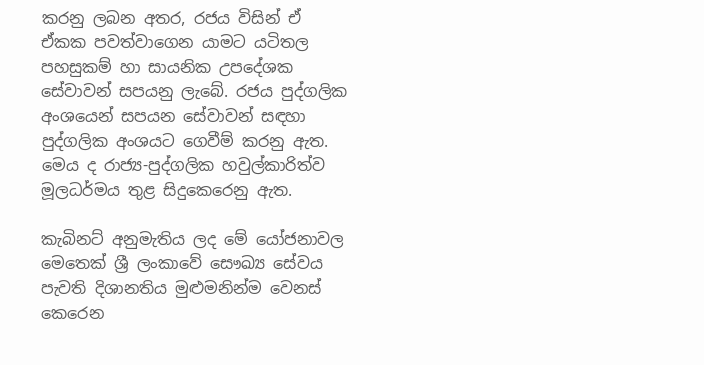කරනු ලබන අතර, රජය විසින් ඒ ඒකක පවත්වාගෙන යාමට යටිතල පහසුකම් හා සායනික උපදේශක සේවාවන් සපයනු ලැබේ. රජය පුද්ගලික අංශයෙන් සපයන සේවාවන් සඳහා පුද්ගලික අංශයට ගෙවීම් කරනු ඇත. මෙය ද රාජ්‍ය-පුද්ගලික හවුල්කාරිත්ව මූලධර්මය තුළ සිදුකෙරෙනු ඇත.

කැබිනට් අනුමැතිය ලද මේ යෝජනාවල මෙතෙක් ශ්‍රී ලංකාවේ සෞඛ්‍ය සේවය පැවති දිශානතිය මුළුමනින්ම වෙනස් කෙරෙන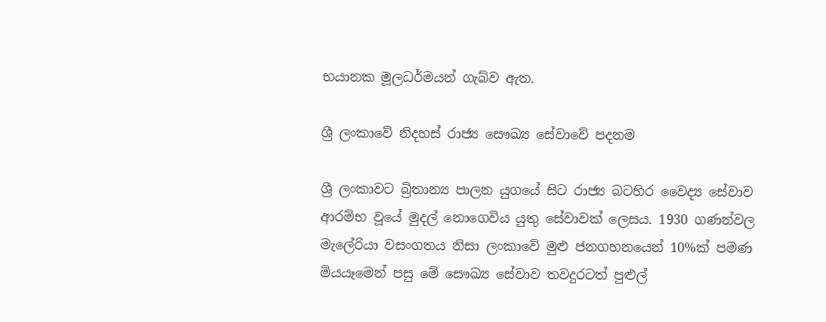භයානක මූලධර්මයන් ගැබ්ව ඇත.

ශ්‍රී ලංකාවේ නිදහස් රාජ්‍ය සෞඛ්‍ය සේවාවේ පදනම

ශ්‍රී ලංකාවට බ්‍රිතාන්‍ය පාලන යුගයේ සිට රාජ්‍ය බටහිර වෛද්‍ය සේවාව ආරම්භ වූයේ මුදල් නොගෙවිය යුතු සේවාවක් ලෙසය. 1930 ගණන්වල මැලේරියා වසංගතය නිසා ලංකාවේ මුළු ජනගහනයෙන් 10%ක් පමණ මියයෑමෙන් පසු මේ සෞඛ්‍ය සේවාව තවදුරටත් පුළුල්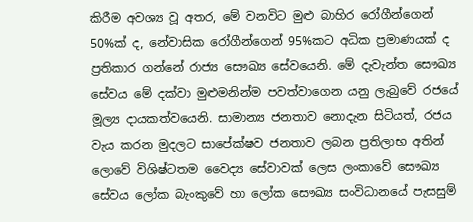කිරීම අවශ්‍ය වූ අතර, මේ වනවිට මුළු බාහිර රෝගීන්ගෙන් 50%ක් ද, නේවාසික රෝගීන්ගෙන් 95%කට අධික ප්‍රමාණයක් ද ප්‍රතිකාර ගන්නේ රාජ්‍ය සෞඛ්‍ය සේවයෙනි. මේ දැවැන්ත සෞඛ්‍ය සේවය මේ දක්වා මුළුමනින්ම පවත්වාගෙන යනු ලැබුවේ රජයේ මූල්‍ය දායකත්වයෙනි. සාමාන්‍ය ජනතාව නොදැන සිටියත්, රජය වැය කරන මුදලට සාපේක්ෂව ජනතාව ලබන ප්‍රතිලාභ අතින් ලොවේ විශිෂ්ටතම වෛද්‍ය සේවාවක් ලෙස ලංකාවේ සෞඛ්‍ය සේවය ලෝක බැංකුවේ හා ලෝක සෞඛ්‍ය සංවිධානයේ පැසසුම්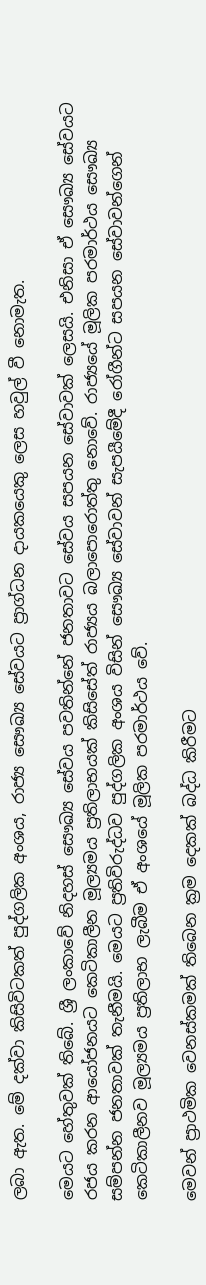ලබා ඇත. මේ දක්වා කිසිවිටකත් පුද්ගලික අංශය, රාජ්‍ය සෞඛ්‍ය සේවයට ප්‍රාග්ධන දායකයෙකු ලෙස හවුල් වී නොමැත.

මෙයට හේතුවක් තිබේ. ශ්‍රී ලංකාවේ නිදහස් සෞඛ්‍ය සේවය පවතින්නේ ජනතාවට සේවය සපයන සේවාවක් ලෙසයි. එනිසා ඒ සෞඛ්‍ය සේවයට රජය කරන ආයෝජනයට කෙටිකාලීන මූල්‍යමය ප්‍රතිලාභයක් කිසිසේත් රාජ්‍යය බලාපොරොත්තු නොවේ. රාජ්‍යයේ මූලික පරමාර්ථය සෞඛ්‍ය සම්පන්න ජනතාවක් තැනීමයි. මෙයට ප්‍රතිවිරුද්ධව පුද්ගලික අංශය විසින් සෞඛ්‍ය සේවාවන් සැපයීමේදී රෝගීන්ට සපයන සේවාවන්ගෙන් කෙටිකාලීනව මූල්‍යමය ප්‍රතිලාභ ලැබීම ඒ අංශයේ මූලික පරමාර්ථය වේ.

මෙවන් ප්‍රාථමික වෙනස්කමක් තිබෙන ක්‍රම දෙකක් බද්ධ කිරීමට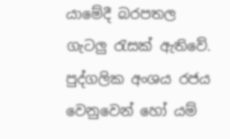යාමේදී බරපතල ගැටලු රැසක් ඇතිවේ. පුද්ගලික අංශය රජය වෙනුවෙන් හෝ යම්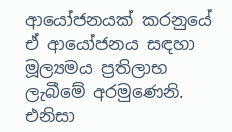ආයෝජනයක් කරනුයේ ඒ ආයෝජනය සඳහා මූල්‍යමය ප්‍රතිලාභ ලැබීමේ අරමුණෙනි. එනිසා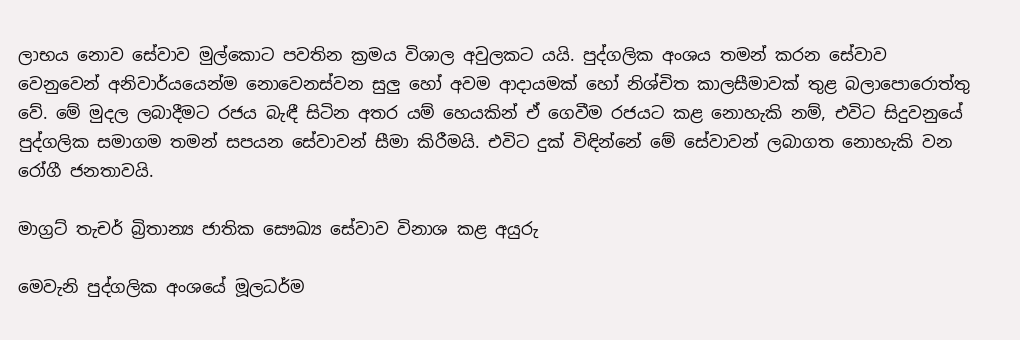ලාභය නොව සේවාව මුල්කොට පවතින ක්‍රමය විශාල අවුලකට යයි. පුද්ගලික අංශය තමන් කරන සේවාව වෙනුවෙන් අනිවාර්යයෙන්ම නොවෙනස්වන සුලු හෝ අවම ආදායමක් හෝ නිශ්චිත කාලසීමාවක් තුළ බලාපොරොත්තු වේ. මේ මුදල ලබාදීමට රජය බැඳී සිටින අතර යම් හෙයකින් ඒ ගෙවීම රජයට කළ නොහැකි නම්, එවිට සිදුවනුයේ පුද්ගලික සමාගම තමන් සපයන සේවාවන් සීමා කිරීමයි. එවිට දුක් විඳින්නේ මේ සේවාවන් ලබාගත නොහැකි වන රෝගී ජනතාවයි.

මාග්‍රට් තැචර් බ්‍රිතාන්‍ය ජාතික සෞඛ්‍ය සේවාව විනාශ කළ අයුරු

මෙවැනි පුද්ගලික අංශයේ මූලධර්ම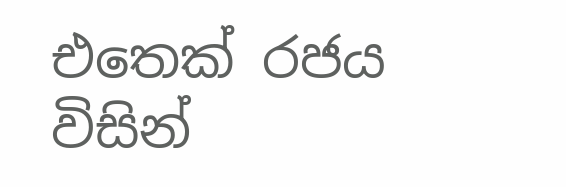එතෙක් රජය විසින්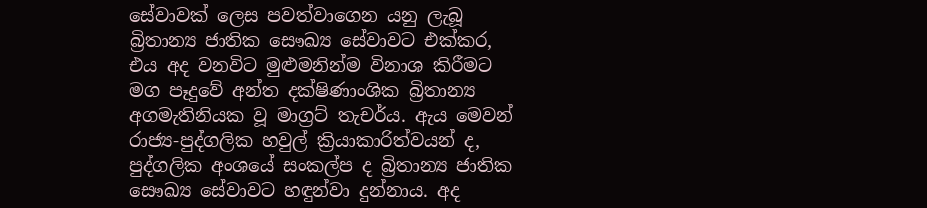සේවාවක් ලෙස පවත්වාගෙන යනු ලැබූ බ්‍රිතාන්‍ය ජාතික සෞඛ්‍ය සේවාවට එක්කර, එය අද වනවිට මුළුමනින්ම විනාශ කිරීමට මග පෑදුවේ අන්ත දක්ෂිණාංශික බ්‍රිතාන්‍ය අගමැතිනියක වූ මාග්‍රට් තැචර්ය. ඇය මෙවන් රාජ්‍ය-පුද්ගලික හවුල් ක්‍රියාකාරිත්වයන් ද, පුද්ගලික අංශයේ සංකල්ප ද බ්‍රිතාන්‍ය ජාතික සෞඛ්‍ය සේවාවට හඳුන්වා දුන්නාය. අද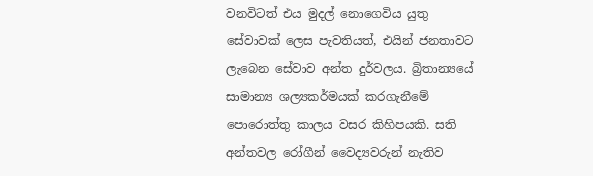වනවිටත් එය මුදල් නොගෙවිය යුතු සේවාවක් ලෙස පැවතියත්, එයින් ජනතාවට ලැබෙන සේවාව අන්ත දුර්වලය. බ්‍රිතාන්‍යයේ සාමාන්‍ය ශල්‍යකර්මයක් කරගැනීමේ පොරොත්තු කාලය වසර කිහිපයකි. සති අන්තවල රෝගීන් වෛද්‍යවරුන් නැතිව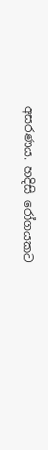අසරණය. හදිසි රෝගයකට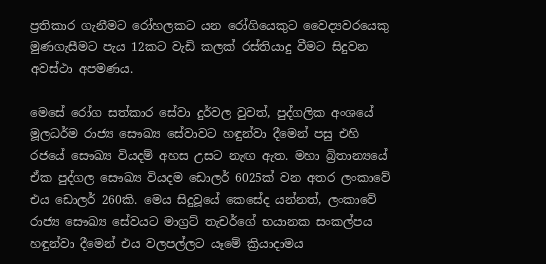ප්‍රතිකාර ගැනීමට රෝහලකට යන රෝගියෙකුට වෛද්‍යවරයෙකු මුණගැසීමට පැය 12කට වැඩි කලක් රස්තියාදු වීමට සිදුවන අවස්ථා අපමණය.

මෙසේ රෝග සත්කාර සේවා දුර්වල වුවත්, පුද්ගලික අංශයේ මූලධර්ම රාජ්‍ය සෞඛ්‍ය සේවාවට හඳුන්වා දීමෙන් පසු එහි රජයේ සෞඛ්‍ය වියදම් අහස උසට නැඟ ඇත. මහා බ්‍රිතාන්‍යයේ ඒක පුද්ගල සෞඛ්‍ය වියදම ඩොලර් 6025ක් වන අතර ලංකාවේ එය ඩොලර් 260කි. මෙය සිදුවූයේ කෙසේද යන්නත්, ලංකාවේ රාජ්‍ය සෞඛ්‍ය සේවයට මාග්‍රට් තැචර්ගේ භයානක සංකල්පය හඳුන්වා දීමෙන් එය වලපල්ලට යෑමේ ක්‍රියාදාමය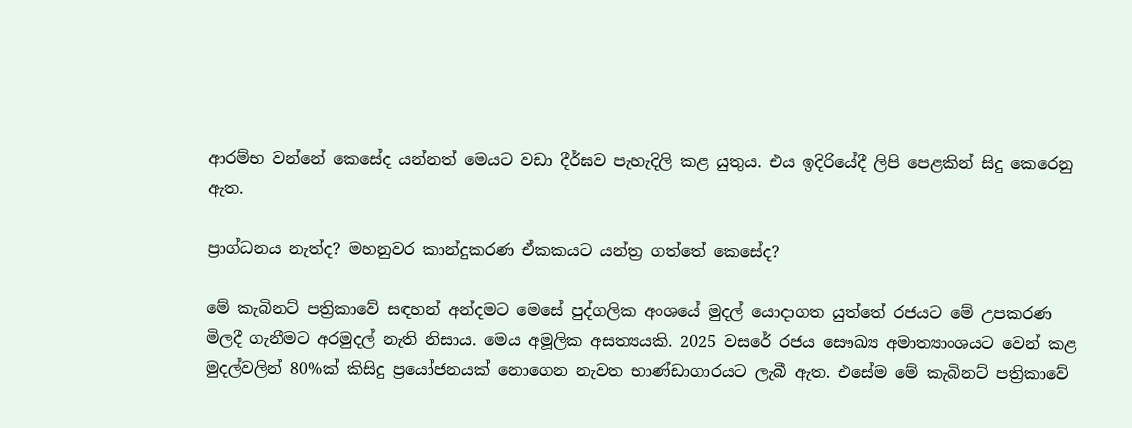ආරම්භ වන්නේ කෙසේද යන්නත් මෙයට වඩා දීර්ඝව පැහැදිලි කළ යුතුය. එය ඉදිරියේදී ලිපි පෙළකින් සිදු කෙරෙනු ඇත.

ප්‍රාග්ධනය නැත්ද? මහනුවර කාන්දුකරණ ඒකකයට යන්ත්‍ර ගත්තේ කෙසේද?

මේ කැබිනට් පත්‍රිකාවේ සඳහන් අන්දමට මෙසේ පුද්ගලික අංශයේ මුදල් යොදාගත යුත්තේ රජයට මේ උපකරණ මිලදී ගැනීමට අරමුදල් නැති නිසාය. මෙය අමූලික අසත්‍යයකි. 2025 වසරේ රජය සෞඛ්‍ය අමාත්‍යාංශයට වෙන් කළ මුදල්වලින් 80%ක් කිසිදු ප්‍රයෝජනයක් නොගෙන නැවත භාණ්ඩාගාරයට ලැබී ඇත. එසේම මේ කැබිනට් පත්‍රිකාවේ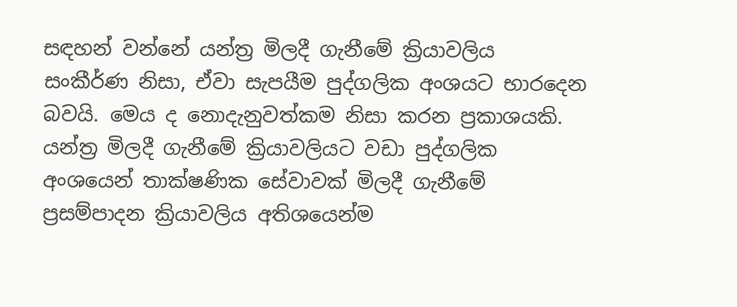සඳහන් වන්නේ යන්ත්‍ර මිලදී ගැනීමේ ක්‍රියාවලිය සංකීර්ණ නිසා, ඒවා සැපයීම පුද්ගලික අංශයට භාරදෙන බවයි. මෙය ද නොදැනුවත්කම නිසා කරන ප්‍රකාශයකි. යන්ත්‍ර මිලදී ගැනීමේ ක්‍රියාවලියට වඩා පුද්ගලික අංශයෙන් තාක්ෂණික සේවාවක් මිලදී ගැනීමේ ප්‍රසම්පාදන ක්‍රියාවලිය අතිශයෙන්ම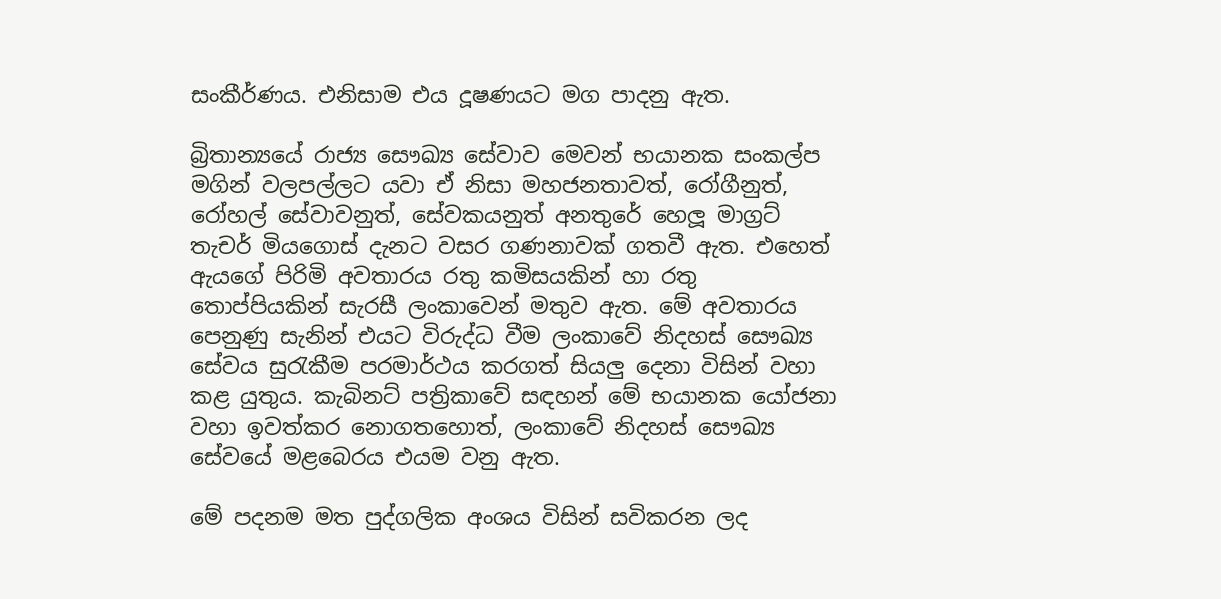සංකීර්ණය. එනිසාම එය දූෂණයට මග පාදනු ඇත.

බ්‍රිතාන්‍යයේ රාජ්‍ය සෞඛ්‍ය සේවාව මෙවන් භයානක සංකල්ප මගින් වලපල්ලට යවා ඒ නිසා මහජනතාවත්, රෝගීනුත්, රෝහල් සේවාවනුත්, සේවකයනුත් අනතුරේ හෙලූ මාග්‍රට් තැචර් මියගොස් දැනට වසර ගණනාවක් ගතවී ඇත. එහෙත් ඇයගේ පිරිමි අවතාරය රතු කමිසයකින් හා රතු තොප්පියකින් සැරසී ලංකාවෙන් මතුව ඇත. මේ අවතාරය පෙනුණු සැනින් එයට විරුද්ධ වීම ලංකාවේ නිදහස් සෞඛ්‍ය සේවය සුරැකීම පරමාර්ථය කරගත් සියලු දෙනා විසින් වහා කළ යුතුය. කැබිනට් පත්‍රිකාවේ සඳහන් මේ භයානක යෝජනා වහා ඉවත්කර නොගතහොත්, ලංකාවේ නිදහස් සෞඛ්‍ය සේවයේ මළබෙරය එයම වනු ඇත.

මේ පදනම මත පුද්ගලික අංශය විසින් සවිකරන ලද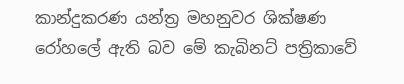කාන්දුකරණ යන්ත්‍ර මහනුවර ශික්ෂණ රෝහලේ ඇති බව මේ කැබිනට් පත්‍රිකාවේ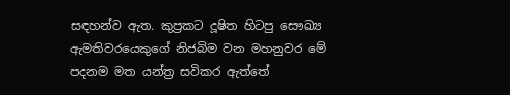සඳහන්ව ඇත. කුප්‍රකට දූෂිත හිටපු සෞඛ්‍ය ඇමතිවරයෙකුගේ නිජබිම වන මහනුවර මේ පදනම මත යන්ත්‍ර සවිකර ඇත්තේ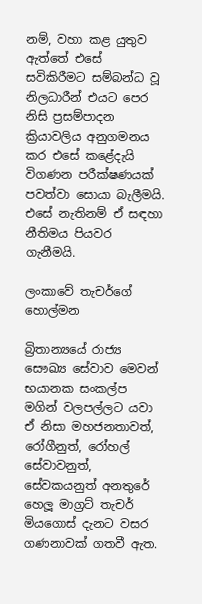නම්, වහා කළ යුතුව ඇත්තේ එසේ සවිකිරීමට සම්බන්ධ වූ නිලධාරීන් එයට පෙර නිසි ප්‍රසම්පාදන ක්‍රියාවලිය අනුගමනය කර එසේ කළේදැයි විගණන පරීක්ෂණයක් පවත්වා සොයා බැලීමයි. එසේ නැතිනම් ඒ සඳහා නීතිමය පියවර ගැනීමයි.

ලංකාවේ තැචර්ගේ හොල්මන

බ්‍රිතාන්‍යයේ රාජ්‍ය සෞඛ්‍ය සේවාව මෙවන් භයානක සංකල්ප මගින් වලපල්ලට යවා ඒ නිසා මහජනතාවත්, රෝගීනුත්, රෝහල් සේවාවනුත්, සේවකයනුත් අනතුරේ හෙලූ මාග්‍රට් තැචර් මියගොස් දැනට වසර ගණනාවක් ගතවී ඇත.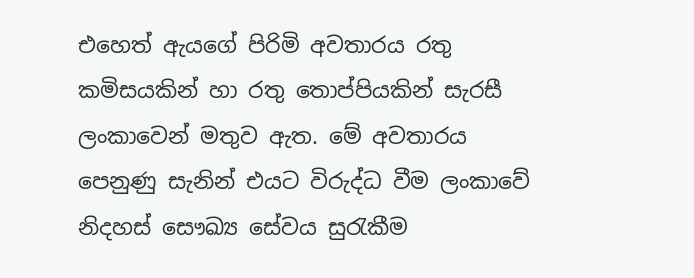එහෙත් ඇයගේ පිරිමි අවතාරය රතු කමිසයකින් හා රතු තොප්පියකින් සැරසී ලංකාවෙන් මතුව ඇත. මේ අවතාරය පෙනුණු සැනින් එයට විරුද්ධ වීම ලංකාවේ නිදහස් සෞඛ්‍ය සේවය සුරැකීම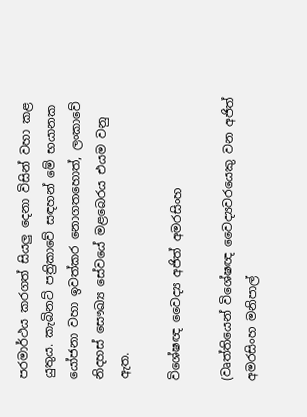පරමාර්ථය කරගත් සියලු දෙනා විසින් වහා කළ යුතුය. කැබිනට් පත්‍රිකාවේ සඳහන් මේ භයානක යෝජනා වහා ඉවත්කර නොගතහොත්, ලංකාවේ නිදහස් සෞඛ්‍ය සේවයේ මළබෙරය එයම වනු ඇත.

විශේෂඥ වෛද්‍ය අජිත් අමරසිංහ

(වෘත්තියෙන් විශේෂඥ වෛද්‍යවරයෙකු වන අජිත් අමරසිංහ මනිපාල්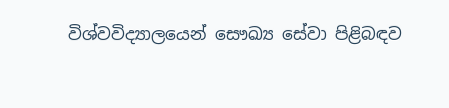විශ්වවිද්‍යාලයෙන් සෞඛ්‍ය සේවා පිළිබඳව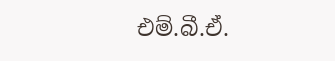එම්.බී.ඒ.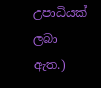උපාධියක් ලබා ඇත.)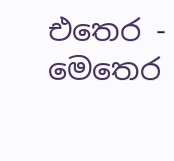එතෙර - මෙතෙර